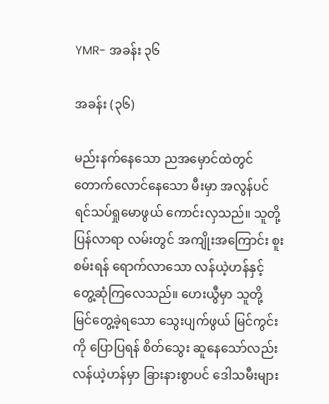YMR- အခန်း ၃၆

အခန်း (၃၆)

မည်းနက်နေသော ညအမှောင်ထဲတွင် တောက်လောင်နေသော မီးမှာ အလွန်ပင် ရင်သပ်ရှုမောဖွယ် ကောင်းလှသည်။ သူတို့ပြန်လာရာ လမ်းတွင် အကျိုးအကြောင်း စူးစမ်းရန် ရောက်လာသော လန်ယဲ့ဟန်နှင့် တွေ့ဆုံကြလေသည်။ ဟေးယွီမှာ သူတို့ မြင်တွေ့ခဲ့ရသော သွေးပျက်ဖွယ် မြင်ကွင်းကို ပြောပြရန် စိတ်သွေး ဆူနေသော်လည်း လန်ယဲ့ဟန်မှာ ခြားနားစွာပင် ဒေါသမီးများ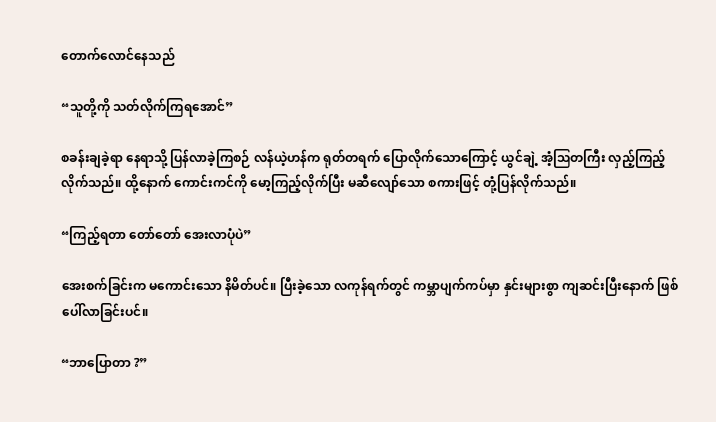တောက်လောင်နေသည်

“သူတို့ကို သတ်လိုက်ကြရအောင်”

စခန်းချခဲ့ရာ နေရာသို့ ပြန်လာခဲ့ကြစဉ် လန်ယဲ့ဟန်က ရုတ်တရက် ပြောလိုက်သောကြောင့် ယွင်ချဲ့ အံ့ဩတကြီး လှည့်ကြည့် လိုက်သည်။ ထို့နောက် ကောင်းကင်ကို မော့ကြည့်လိုက်ပြီး မဆီလျော်သော စကားဖြင့် တုံ့ပြန်လိုက်သည်။

“ကြည့်ရတာ တော်တော် အေးလာပုံပဲ”

အေးစက်ခြင်းက မကောင်းသော နိမိတ်ပင်။ ပြီးခဲ့သော လကုန်ရက်တွင် ကမ္ဘာပျက်ကပ်မှာ နှင်းများစွာ ကျဆင်းပြီးနောက် ဖြစ်ပေါ်လာခြင်းပင်။

“ဘာပြောတာ ?”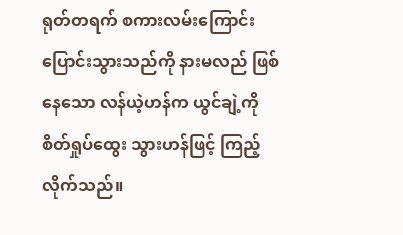ရုတ်တရက် စကားလမ်းကြောင်း ပြောင်းသွားသည်ကို နားမလည် ဖြစ်နေသော လန်ယဲ့ဟန်က ယွင်ချဲ့ကို စိတ်ရှုပ်ထွေး သွားဟန်ဖြင့် ကြည့်လိုက်သည်။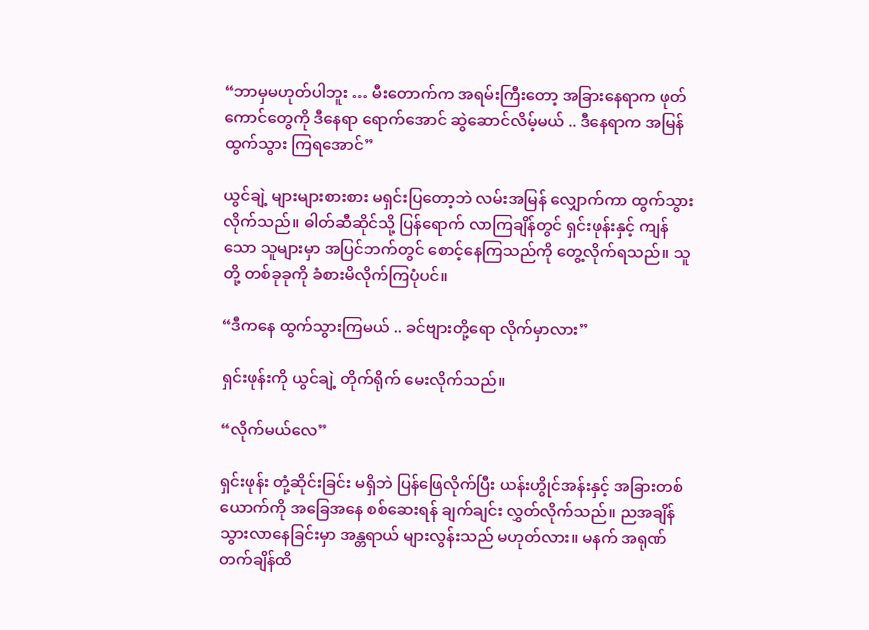“ဘာမှမဟုတ်ပါဘူး … မီးတောက်က အရမ်းကြီးတော့ အခြားနေရာက ဖုတ်ကောင်တွေကို ဒီနေရာ ရောက်အောင် ဆွဲဆောင်လိမ့်မယ် .. ဒီနေရာက အမြန်ထွက်သွား ကြရအောင်”

ယွင်ချဲ့ များများစားစား မရှင်းပြတော့ဘဲ လမ်းအမြန် လျှောက်ကာ ထွက်သွား လိုက်သည်။ ဓါတ်ဆီဆိုင်သို့ ပြန်ရောက် လာကြချိန်တွင် ရှင်းဖုန်းနှင့် ကျန်သော သူများမှာ အပြင်ဘက်တွင် စောင့်နေကြသည်ကို တွေ့လိုက်ရသည်။ သူတို့ တစ်ခုခုကို ခံစားမိလိုက်ကြပုံပင်။

“ဒီကနေ ထွက်သွားကြမယ် .. ခင်ဗျားတို့ရော လိုက်မှာလား”

ရှင်းဖုန်းကို ယွင်ချဲ့ တိုက်ရိုက် မေးလိုက်သည်။

“လိုက်မယ်လေ”

ရှင်းဖုန်း တုံ့ဆိုင်းခြင်း မရှိဘဲ ပြန်ဖြေလိုက်ပြီး ယန်းဟွိုင်အန်းနှင့် အခြားတစ်ယောက်ကို အခြေအနေ စစ်ဆေးရန် ချက်ချင်း လွှတ်လိုက်သည်။ ညအချိန် သွားလာနေခြင်းမှာ အန္တရာယ် များလွန်းသည် မဟုတ်လား။ မနက် အရုဏ်တက်ချိန်ထိ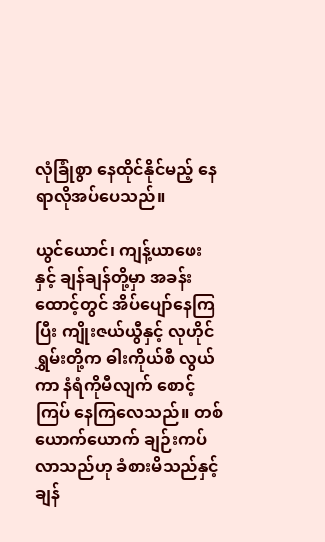လုံခြုံစွာ နေထိုင်နိုင်မည့် နေရာလိုအပ်ပေသည်။

ယွင်ယောင်၊ ကျန့်ယာဖေးနှင့် ချန်ချန်တို့မှာ အခန်းထောင့်တွင် အိပ်ပျော်နေကြပြီး ကျိုးဇယ်ယွီနှင့် လုဟိုင်ရွှမ်းတို့က ဓါးကိုယ်စီ လွယ်ကာ နံရံကိုမီလျက် စောင့်ကြပ် နေကြလေသည်။ တစ်ယောက်ယောက် ချဉ်းကပ်လာသည်ဟု ခံစားမိသည်နှင့် ချန်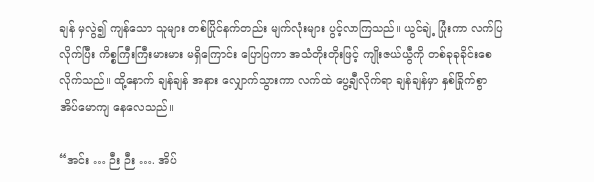ချန် မှလွဲ၍ ကျန်သော သူများ တစ်ပြိုင်နက်တည်း မျက်လုံးများ ပွင့်လာကြသည်။ ယွင်ချဲ့ ပြုံးကာ လက်ပြလိုက်ပြီး ကိစ္စကြီးကြီးမားမား မရှိကြောင်း ပြောပြကာ အသံတိုးတိုးဖြင့် ကျိုးဇယ်ယွီကို တစ်ခုခုခိုင်းစေလိုက်သည်။ ထို့နောက် ချန်ချန် အနား လျှောက်သွားကာ လက်ထဲ ပွေ့ချီလိုက်ရာ ချန်ချန်မှာ နှစ်ခြိုက်စွာ အိပ်မောကျ နေလေသည်။

“အင်း … ဉီး ဉီး …. အိပ်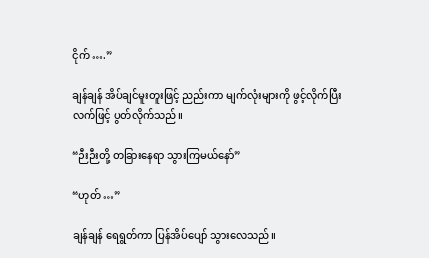ငိုက် ….”

ချန်ချန် အိပ်ချင်မူးတူးဖြင့် ညည်းကာ မျက်လုံးများကို ဖွင့်လိုက်ပြီး လက်ဖြင့် ပွတ်လိုက်သည်။

“ဉီးဉီးတို့ တခြားနေရာ သွားကြမယ်နော်”

“ဟုတ် …”

ချန်ချန် ရေရွတ်ကာ ပြန်အိပ်ပျော် သွားလေသည်။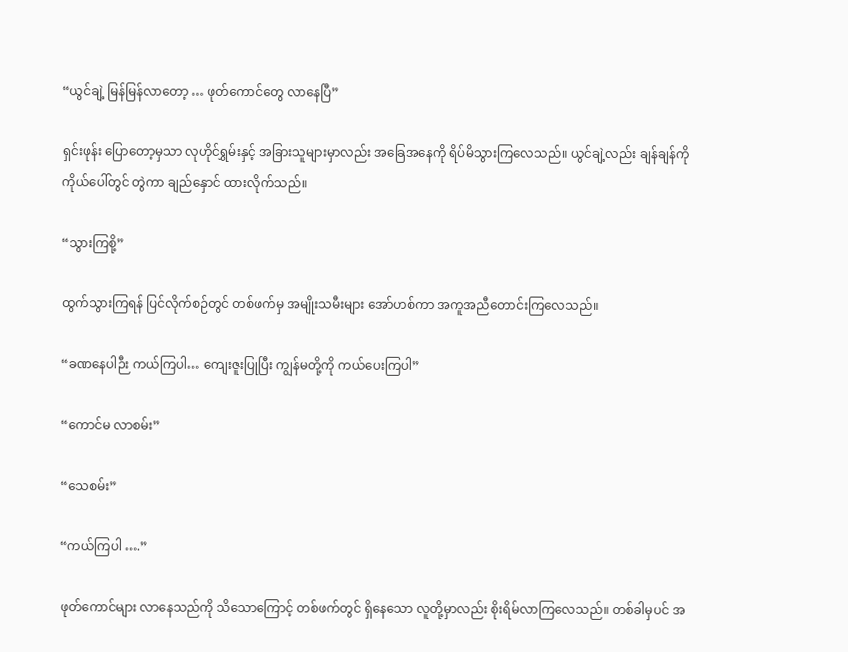“ယွင်ချဲ့ မြန်မြန်လာတော့ … ဖုတ်ကောင်တွေ လာနေပြီ”

ရှင်းဖုန်း ပြောတော့မှသာ လုဟိုင်ရွှမ်းနှင့် အခြားသူများမှာလည်း အခြေအနေကို ရိပ်မိသွားကြလေသည်။ ယွင်ချဲ့လည်း ချန်ချန်ကို ကိုယ်ပေါ်တွင် တွဲကာ ချည်နှောင် ထားလိုက်သည်။

“သွားကြစို့”

ထွက်သွားကြရန် ပြင်လိုက်စဉ်တွင် တစ်ဖက်မှ အမျိုးသမီးများ အော်ဟစ်ကာ အကူအညီတောင်းကြလေသည်။

“ခဏနေပါဉီး ကယ်ကြပါ… ကျေးဇူးပြုပြီး ကျွန်မတို့ကို ကယ်ပေးကြပါ”

“ကောင်မ လာစမ်း”

“သေစမ်း”

“ကယ်ကြပါ ….”

ဖုတ်ကောင်များ လာနေသည်ကို သိသောကြောင့် တစ်ဖက်တွင် ရှိနေသော လူတို့မှာလည်း စိုးရိမ်လာကြလေသည်။ တစ်ခါမှပင် အ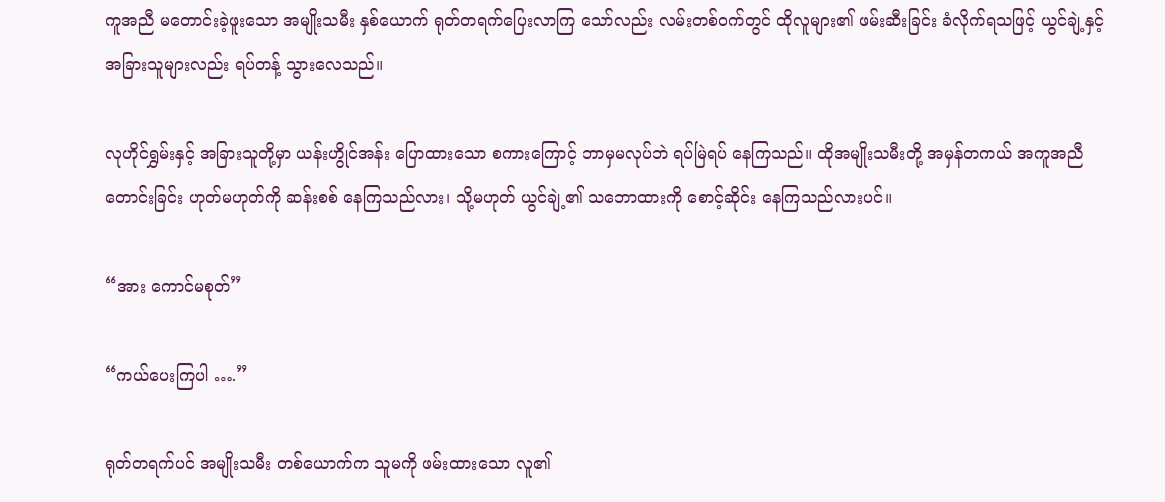ကူအညီ မတောင်းခဲ့ဖူးသော အမျိုးသမီး နှစ်ယောက် ရုတ်တရက်ပြေးလာကြ သော်လည်း လမ်းတစ်ဝက်တွင် ထိုလူများ၏ ဖမ်းဆီးခြင်း ခံလိုက်ရသဖြင့် ယွင်ချဲ့နှင့် အခြားသူများလည်း ရပ်တန့် သွားလေသည်။

လုဟိုင်ရွှမ်းနှင့် အခြားသူတို့မှာ ယန်းဟွိုင်အန်း ပြောထားသော စကားကြောင့် ဘာမှမလုပ်ဘဲ ရပ်မြဲရပ် နေကြသည်။ ထိုအမျိုးသမီးတို့ အမှန်တကယ် အကူအညီ တောင်းခြင်း ဟုတ်မဟုတ်ကို ဆန်းစစ် နေကြသည်လား၊ သို့မဟုတ် ယွင်ချဲ့၏ သဘောထားကို စောင့်ဆိုင်း နေကြသည်လားပင်။

“အား ကောင်မစုတ်”

“ကယ်ပေးကြပါ ….”

ရုတ်တရက်ပင် အမျိုးသမီး တစ်ယောက်က သူမကို ဖမ်းထားသော လူ၏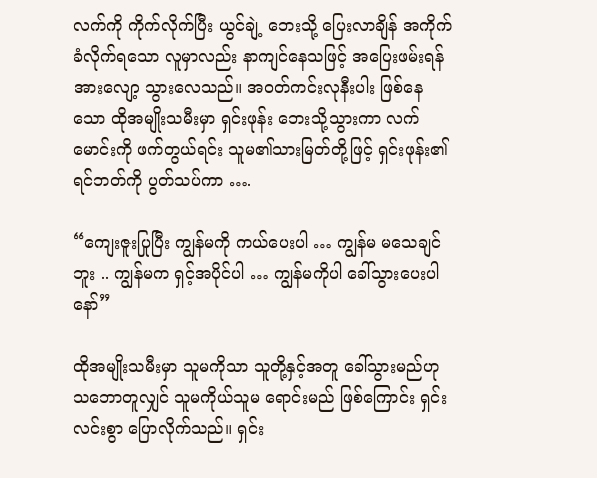လက်ကို ကိုက်လိုက်ပြီး ယွင်ချဲ့ ဘေးသို့ ပြေးလာချိန် အကိုက်ခံလိုက်ရသော လူမှာလည်း နာကျင်နေသဖြင့် အပြေးဖမ်းရန် အားလျော့ သွားလေသည်။ အဝတ်ကင်းလုနီးပါး ဖြစ်နေသော ထိုအမျိုးသမီးမှာ ရှင်းဖုန်း ဘေးသို့သွားကာ လက်မောင်းကို ဖက်တွယ်ရင်း သူမ၏သားမြတ်တို့ဖြင့် ရှင်းဖုန်း၏ ရင်ဘတ်ကို ပွတ်သပ်ကာ ….

“ကျေးဇူးပြုပြီး ကျွန်မကို ကယ်ပေးပါ … ကျွန်မ မသေချင်ဘူး .. ကျွန်မက ရှင့်အပိုင်ပါ … ကျွန်မကိုပါ ခေါ်သွားပေးပါနော်”

ထိုအမျိုးသမီးမှာ သူမကိုသာ သူတို့နှင့်အတူ ခေါ်သွားမည်ဟု သဘောတူလျှင် သူမကိုယ်သူမ ရောင်းမည် ဖြစ်ကြောင်း ရှင်းလင်းစွာ ပြောလိုက်သည်။ ရှင်း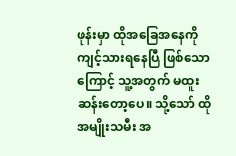ဖုန်းမှာ ထိုအခြေအနေကို ကျင့်သားရနေပြီ ဖြစ်သောကြောင့် သူ့အတွက် မထူးဆန်းတော့ပေ။ သို့သော် ထိုအမျိုးသမီး အ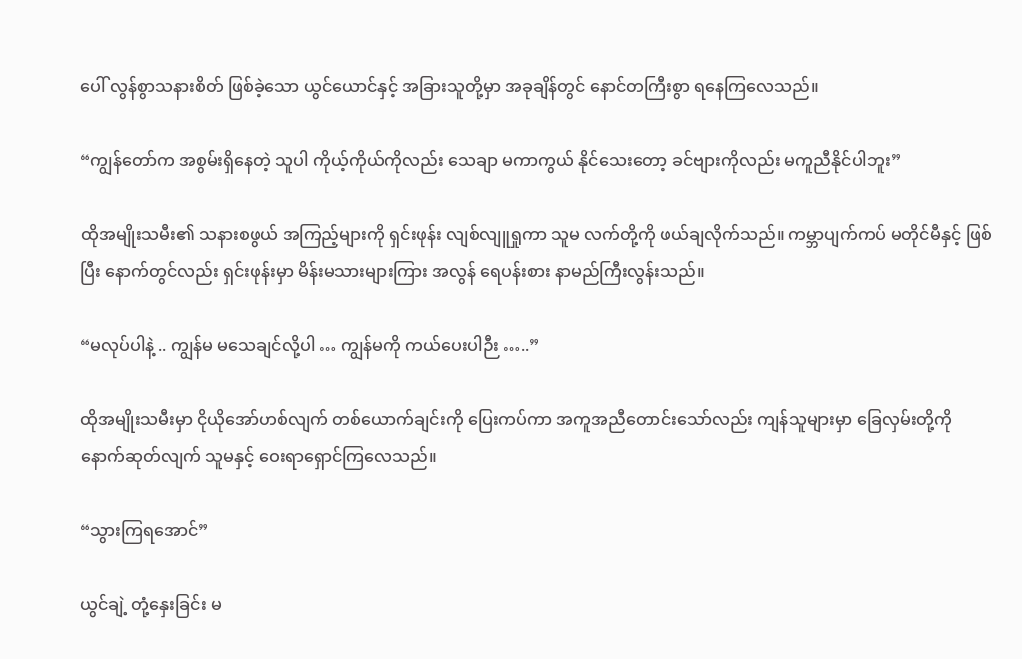ပေါ် လွန်စွာသနားစိတ် ဖြစ်ခဲ့သော ယွင်ယောင်နှင့် အခြားသူတို့မှာ အခုချိန်တွင် နောင်တကြီးစွာ ရနေကြလေသည်။

“ကျွန်တော်က အစွမ်းရှိနေတဲ့ သူပါ ကိုယ့်ကိုယ်ကိုလည်း သေချာ မကာကွယ် နိုင်သေးတော့ ခင်ဗျားကိုလည်း မကူညီနိုင်ပါဘူး”

ထိုအမျိုးသမီး၏ သနားစဖွယ် အကြည့်များကို ရှင်းဖုန်း လျစ်လျူရှုကာ သူမ လက်တို့ကို ဖယ်ချလိုက်သည်။ ကမ္ဘာပျက်ကပ် မတိုင်မီနှင့် ဖြစ်ပြီး နောက်တွင်လည်း ရှင်းဖုန်းမှာ မိန်းမသားများကြား အလွန် ရေပန်းစား နာမည်ကြီးလွန်းသည်။

“မလုပ်ပါနဲ့ .. ကျွန်မ မသေချင်လို့ပါ … ကျွန်မကို ကယ်ပေးပါဉီး …..”

ထိုအမျိုးသမီးမှာ ငိုယိုအော်ဟစ်လျက် တစ်ယောက်ချင်းကို ပြေးကပ်ကာ အကူအညီတောင်းသော်လည်း ကျန်သူများမှာ ခြေလှမ်းတို့ကို နောက်ဆုတ်လျက် သူမနှင့် ဝေးရာရှောင်ကြလေသည်။

“သွားကြရအောင်”

ယွင်ချဲ့ တုံ့နှေးခြင်း မ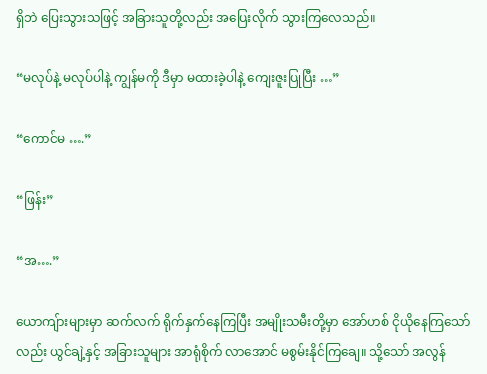ရှိဘဲ ပြေးသွားသဖြင့် အခြားသူတို့လည်း အပြေးလိုက် သွားကြလေသည်။

“မလုပ်နဲ့ မလုပ်ပါနဲ့ ကျွန်မကို ဒီမှာ မထားခဲ့ပါနဲ့ ကျေးဇူးပြုပြီး …”

“ကောင်မ ….”

“ဖြန်း”

“အ….”

ယောကျ်ားများမှာ ဆက်လက် ရိုက်နှက်နေကြပြီး အမျိုးသမီးတို့မှာ အော်ဟစ် ငိုယိုနေကြသော်လည်း ယွင်ချဲ့နှင့် အခြားသူများ အာရုံစိုက် လာအောင် မစွမ်းနိုင်ကြချေ။ သို့သော် အလွန်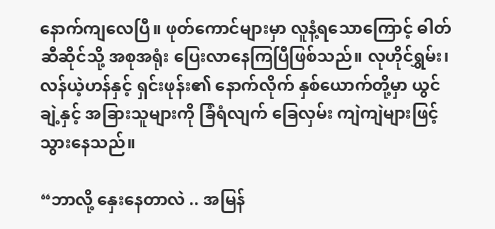နောက်ကျလေပြီ။ ဖုတ်ကောင်များမှာ လူနံ့ရသောကြောင့် ဓါတ်ဆီဆိုင်သို့ အစုအရုံး ပြေးလာနေကြပြီဖြစ်သည်။ လုဟိုင်ရွှမ်း၊ လန်ယဲ့ဟန်နှင့် ရှင်းဖုန်း၏ နောက်လိုက် နှစ်ယောက်တို့မှာ ယွင်ချဲ့နှင့် အခြားသူများကို ခြံရံလျက် ခြေလှမ်း ကျဲကျဲများဖြင့် သွားနေသည်။

“ဘာလို့ နှေးနေတာလဲ .. အမြန်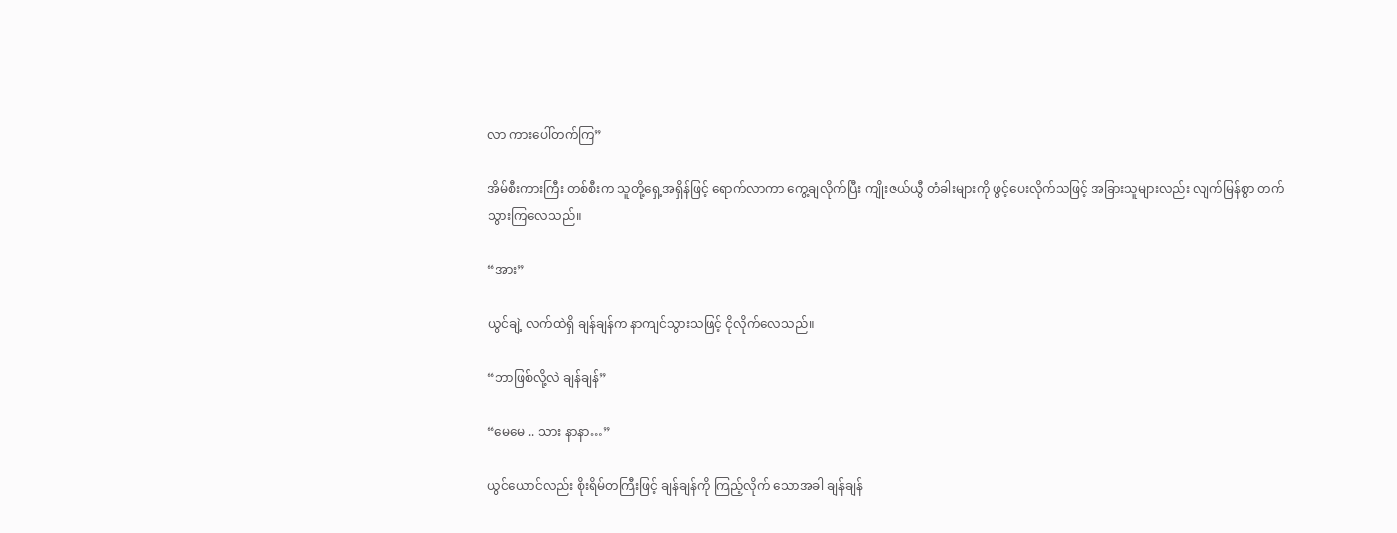လာ ကားပေါ်တက်ကြ”

အိမ်စီးကားကြီး တစ်စီးက သူတို့ရှေ့အရှိန်ဖြင့် ရောက်လာကာ ကွေ့ချလိုက်ပြီး ကျိုးဇယ်ယွီ တံခါးများကို ဖွင့်ပေးလိုက်သဖြင့် အခြားသူများလည်း လျက်မြန်စွာ တက်သွားကြလေသည်။

“အား”

ယွင်ချဲ့ လက်ထဲရှိ ချန်ချန်က နာကျင်သွားသဖြင့် ငိုလိုက်လေသည်။

“ဘာဖြစ်လို့လဲ ချန်ချန်”

“မေမေ .. သား နာနာ…”

ယွင်ယောင်လည်း စိုးရိမ်တကြီးဖြင့် ချန်ချန်ကို ကြည့်လိုက် သောအခါ ချန်ချန်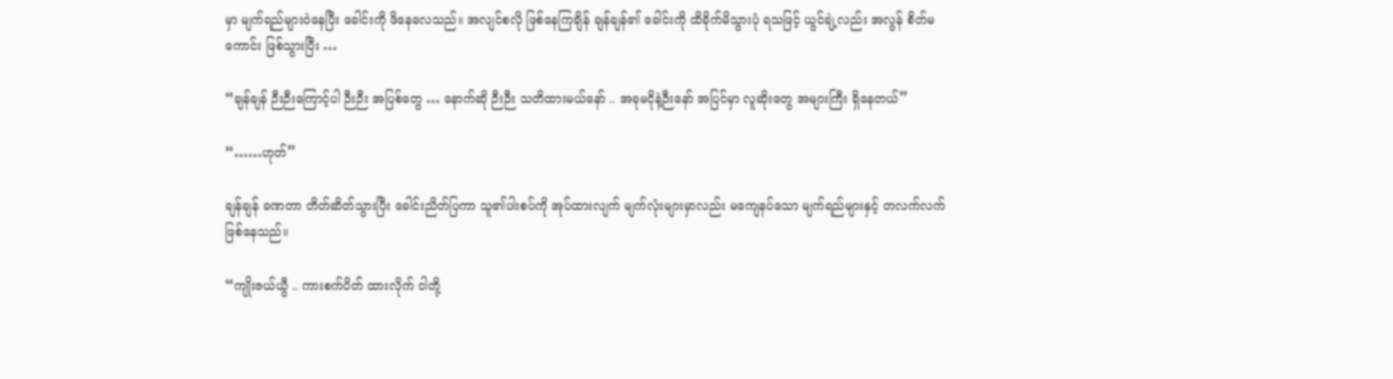မှာ မျက်ရည်များဝဲနေပြီး ခေါင်းကို ဖိနေလေသည်။ အလျင်စလို ဖြစ်နေကြချိန် ချန်ချန်၏ ခေါင်းကို ထိခိုက်မိသွားပုံ ရသဖြင့် ယွင်ချဲ့လည်း အလွန် စိတ်မကောင်း ဖြစ်သွားပြီး …

“ချန်ချန် ဉီးဉီးကြောင့်ပါ ဉီးဉီး အပြစ်တွေ … နောက်ဆို ဉီးဉီး သတိထားမယ်နော် .. အခုမငိုနဲ့ဉီးနော် အပြင်မှာ လူဆိုးတွေ အများကြီး ရှိနေတယ်”

“……ဟုတ်”

ချန်ချန် ခဏတာ တိတ်ဆိတ်သွားပြီး ခေါင်းညိတ်ပြကာ သူ၏ပါးစပ်ကို အုပ်ထားလျက် မျက်လုံးများမှာလည်း မကျေနပ်သော မျက်ရည်များနှင့် တလက်လက် ဖြစ်နေသည်။

“ကျိုးဇယ်ယွီ .. ကားစက်ပိတ် ထားလိုက် ငါတို့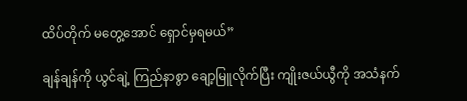ထိပ်တိုက် မတွေ့အောင် ရှောင်မှရမယ်”

ချန်ချန်ကို ယွင်ချဲ့ ကြည်နာစွာ ချော့မြူလိုက်ပြီး ကျိုးဇယ်ယွီကို အသံနက်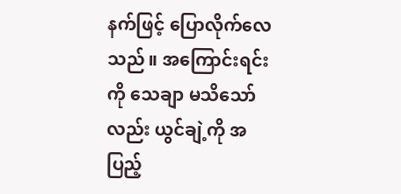နက်ဖြင့် ပြောလိုက်လေသည်။ အကြောင်းရင်းကို သေချာ မသိသော်လည်း ယွင်ချဲ့ကို အပြည့်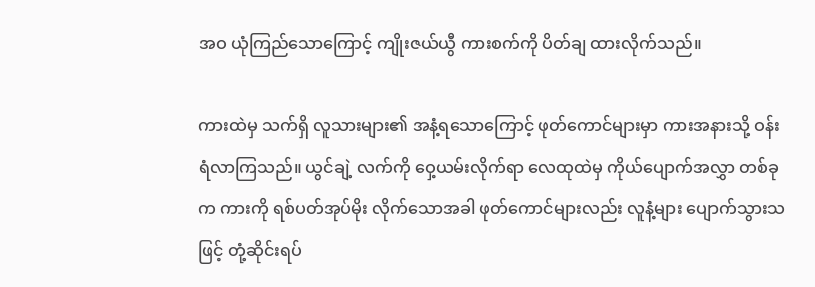အဝ ယုံကြည်သောကြောင့် ကျိုးဇယ်ယွီ ကားစက်ကို ပိတ်ချ ထားလိုက်သည်။

ကားထဲမှ သက်ရှိ လူသားများ၏ အနံ့ရသောကြောင့် ဖုတ်ကောင်များမှာ ကားအနားသို့ ဝန်းရံလာကြသည်။ ယွင်ချဲ့ လက်ကို ဝှေ့ယမ်းလိုက်ရာ လေထုထဲမှ ကိုယ်ပျောက်အလွှာ တစ်ခုက ကားကို ရစ်ပတ်အုပ်မိုး လိုက်သောအခါ ဖုတ်ကောင်များလည်း လူနံ့များ ပျောက်သွားသဖြင့် တုံ့ဆိုင်းရပ်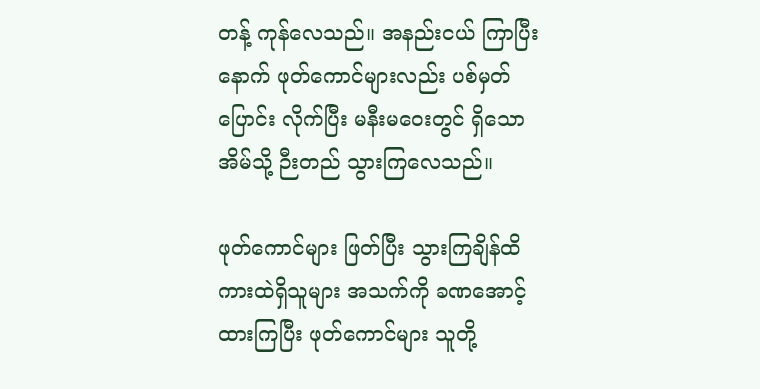တန့် ကုန်လေသည်။ အနည်းငယ် ကြာပြီးနောက် ဖုတ်ကောင်များလည်း ပစ်မှတ်ပြောင်း လိုက်ပြီး မနီးမဝေးတွင် ရှိသောအိမ်သို့ ဉီးတည် သွားကြလေသည်။

ဖုတ်ကောင်များ ဖြတ်ပြီး သွားကြချိန်ထိ ကားထဲရှိသူများ အသက်ကို ခဏအောင့် ထားကြပြီး ဖုတ်ကောင်များ သူတို့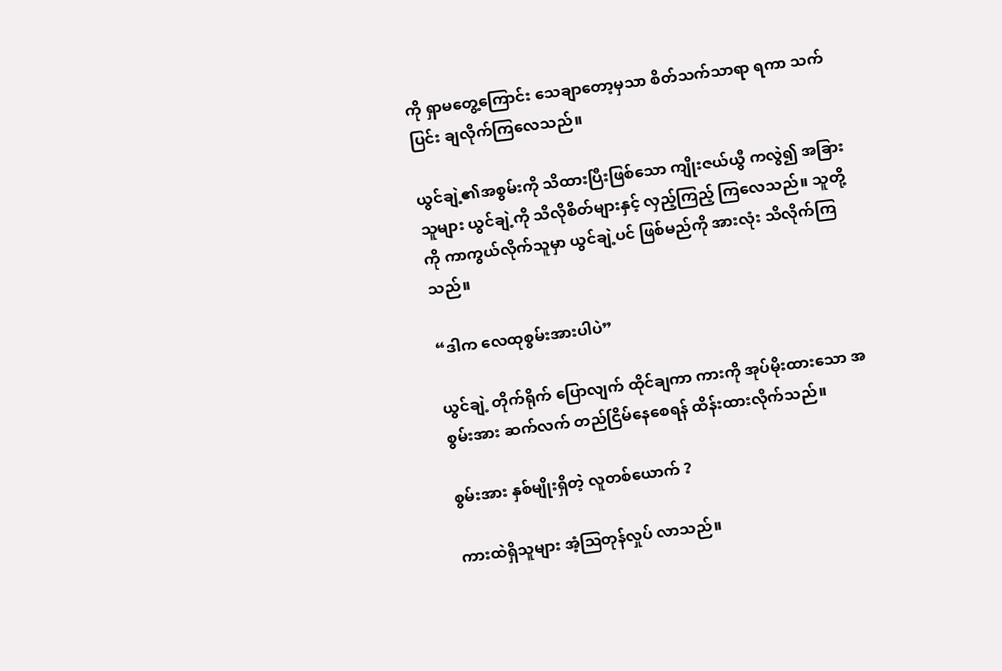ကို ရှာမတွေ့ကြောင်း သေချာတော့မှသာ စိတ်သက်သာရာ ရကာ သက်ပြင်း ချလိုက်ကြလေသည်။

ယွင်ချဲ့၏အစွမ်းကို သိထားပြီးဖြစ်သော ကျိုးဇယ်ယွီ ကလွဲ၍ အခြားသူများ ယွင်ချဲ့ကို သိလိုစိတ်များနှင့် လှည့်ကြည့် ကြလေသည်။ သူတို့ကို ကာကွယ်လိုက်သူမှာ ယွင်ချဲ့ပင် ဖြစ်မည်ကို အားလုံး သိလိုက်ကြသည်။

“ဒါက လေထုစွမ်းအားပါပဲ”

ယွင်ချဲ့ တိုက်ရိုက် ပြောလျက် ထိုင်ချကာ ကားကို အုပ်မိုးထားသော အစွမ်းအား ဆက်လက် တည်ငြိမ်နေစေရန် ထိန်းထားလိုက်သည်။

စွမ်းအား နှစ်မျိုးရှိတဲ့ လူတစ်ယောက် ?

ကားထဲရှိသူများ အံ့ဩတုန်လှုပ် လာသည်။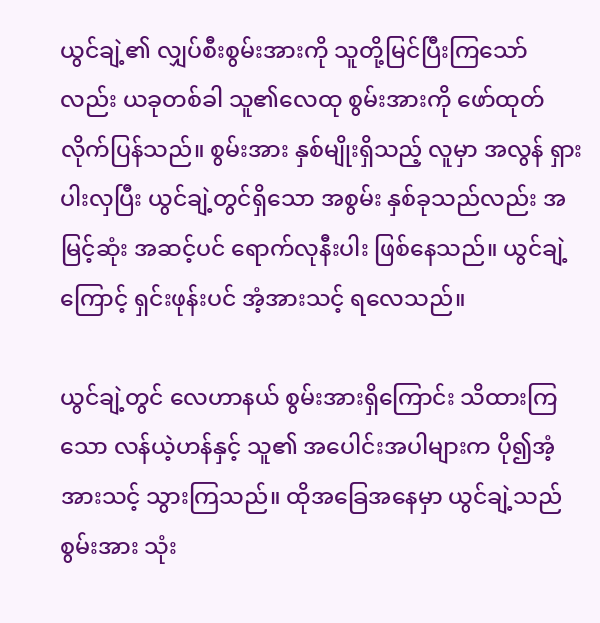ယွင်ချဲ့၏ လျှပ်စီးစွမ်းအားကို သူတို့မြင်ပြီးကြသော်လည်း ယခုတစ်ခါ သူ၏လေထု စွမ်းအားကို ဖော်ထုတ် လိုက်ပြန်သည်။ စွမ်းအား နှစ်မျိုးရှိသည့် လူမှာ အလွန် ရှားပါးလှပြီး ယွင်ချဲ့တွင်ရှိသော အစွမ်း နှစ်ခုသည်လည်း အမြင့်ဆုံး အဆင့်ပင် ရောက်လုနီးပါး ဖြစ်နေသည်။ ယွင်ချဲ့ကြောင့် ရှင်းဖုန်းပင် အံ့အားသင့် ရလေသည်။

ယွင်ချဲ့တွင် လေဟာနယ် စွမ်းအားရှိကြောင်း သိထားကြသော လန်ယဲ့ဟန်နှင့် သူ၏ အပေါင်းအပါများက ပို၍အံ့အားသင့် သွားကြသည်။ ထိုအခြေအနေမှာ ယွင်ချဲ့သည် စွမ်းအား သုံး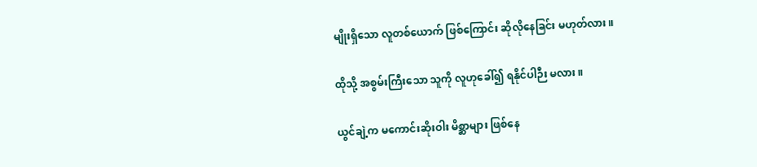မျိုးရှိသော လူတစ်ယောက် ဖြစ်ကြောင်း ဆိုလိုနေခြင်း မဟုတ်လား။

ထိုသို့ အစွမ်းကြီးသော သူကို လူဟုခေါ်၍ ရနိုင်ပါဉီး မလား။

ယွင်ချဲ့က မကောင်းဆိုးဝါး မိစ္ဆာများ ဖြစ်နေ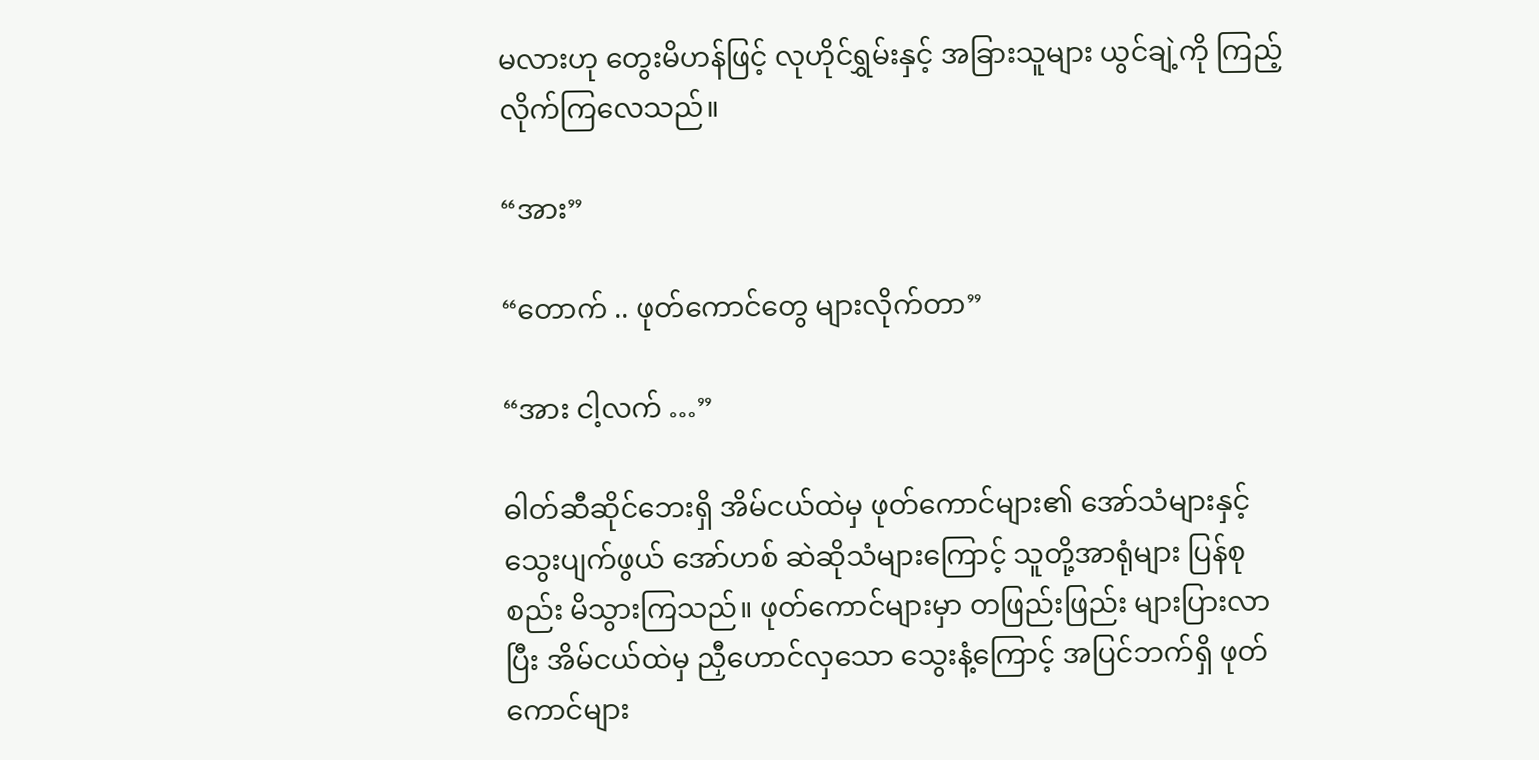မလားဟု တွေးမိဟန်ဖြင့် လုဟိုင်ရွှမ်းနှင့် အခြားသူများ ယွင်ချဲ့ကို ကြည့်လိုက်ကြလေသည်။

“အား”

“တောက် .. ဖုတ်ကောင်တွေ များလိုက်တာ”

“အား ငါ့လက် …”

ဓါတ်ဆီဆိုင်ဘေးရှိ အိမ်ငယ်ထဲမှ ဖုတ်ကောင်များ၏ အော်သံများနှင့် သွေးပျက်ဖွယ် အော်ဟစ် ဆဲဆိုသံများကြောင့် သူတို့အာရုံများ ပြန်စုစည်း မိသွားကြသည်။ ဖုတ်ကောင်များမှာ တဖြည်းဖြည်း များပြားလာပြီး အိမ်ငယ်ထဲမှ ညှီဟောင်လှသော သွေးနံ့ကြောင့် အပြင်ဘက်ရှိ ဖုတ်ကောင်များ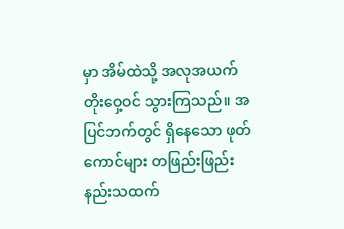မှာ အိမ်ထဲသို့ အလုအယက် တိုးဝှေ့ဝင် သွားကြသည်။ အပြင်ဘက်တွင် ရှိနေသော ဖုတ်ကောင်များ တဖြည်းဖြည်း နည်းသထက်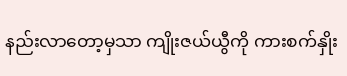နည်းလာတော့မှသာ ကျိုးဇယ်ယွီကို ကားစက်နှိုး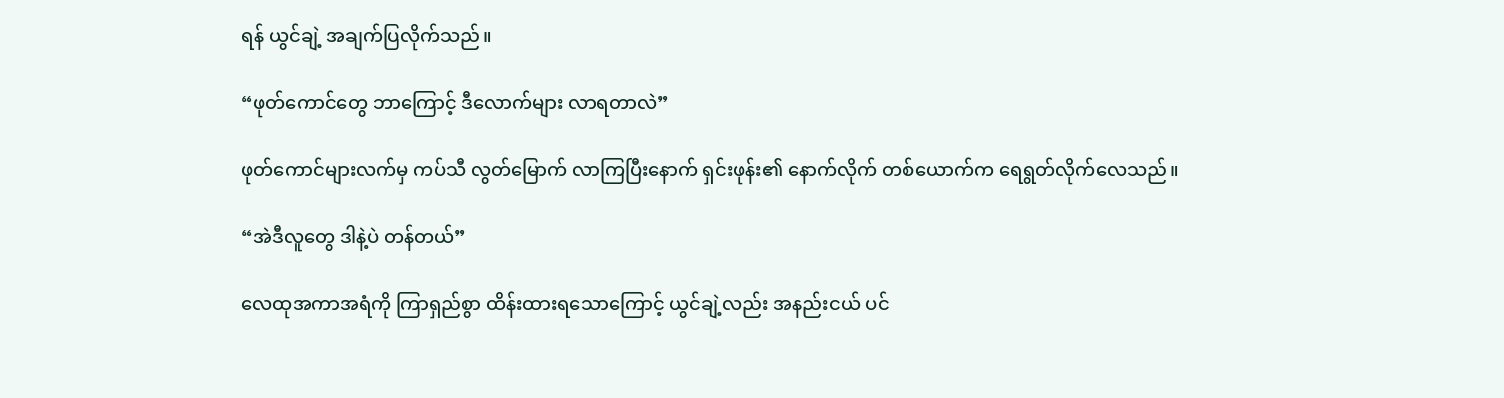ရန် ယွင်ချဲ့ အချက်ပြလိုက်သည်။

“ဖုတ်ကောင်တွေ ဘာကြောင့် ဒီလောက်များ လာရတာလဲ”

ဖုတ်ကောင်များလက်မှ ကပ်သီ လွတ်မြောက် လာကြပြီးနောက် ရှင်းဖုန်း၏ နောက်လိုက် တစ်ယောက်က ရေရွတ်လိုက်လေသည်။

“အဲဒီလူတွေ ဒါနဲ့ပဲ တန်တယ်”

လေထုအကာအရံကို ကြာရှည်စွာ ထိန်းထားရသောကြောင့် ယွင်ချဲ့လည်း အနည်းငယ် ပင်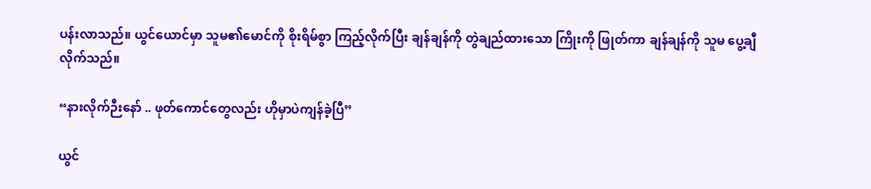ပန်းလာသည်။ ယွင်ယောင်မှာ သူမ၏မောင်ကို စိုးရိမ်စွာ ကြည့်လိုက်ပြီး ချန်ချန်ကို တွဲချည်ထားသော ကြိုးကို ဖြုတ်ကာ ချန်ချန်ကို သူမ ပွေ့ချီလိုက်သည်။

“နားလိုက်ဉီးနော် .. ဖုတ်ကောင်တွေလည်း ဟိုမှာပဲကျန်ခဲ့ပြီ”

ယွင်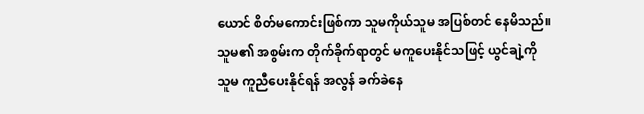ယောင် စိတ်မကောင်းဖြစ်ကာ သူမကိုယ်သူမ အပြစ်တင် နေမိသည်။ သူမ၏ အစွမ်းက တိုက်ခိုက်ရာတွင် မကူပေးနိုင်သဖြင့် ယွင်ချဲ့ကို သူမ ကူညီပေးနိုင်ရန် အလွန် ခက်ခဲနေ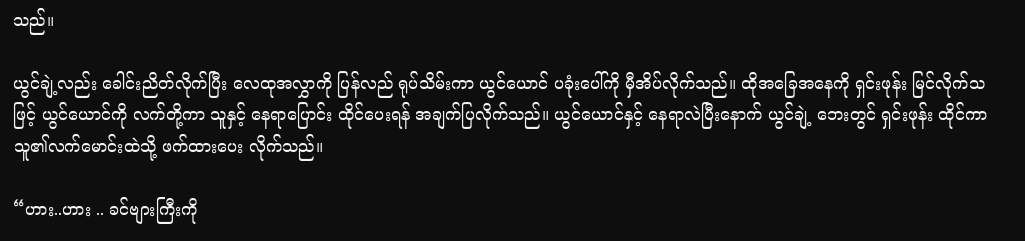သည်။

ယွင်ချဲ့လည်း ခေါင်းညိတ်လိုက်ပြီး လေထုအလွှာကို ပြန်လည် ရုပ်သိမ်းကာ ယွင်ယောင် ပခုံးပေါ်ကို မှီအိပ်လိုက်သည်။ ထိုအခြေအနေကို ရှင်းဖုန်း မြင်လိုက်သဖြင့် ယွင်ယောင်ကို လက်တို့ကာ သူနှင့် နေရာပြောင်း ထိုင်ပေးရန် အချက်ပြလိုက်သည်။ ယွင်ယောင်နှင့် နေရာလဲပြီးနောက် ယွင်ချဲ့ ဘေးတွင် ရှင်းဖုန်း ထိုင်ကာ သူ၏လက်မောင်းထဲသို့ ဖက်ထားပေး လိုက်သည်။

“ဟား..ဟား .. ခင်ဗျားကြီးကို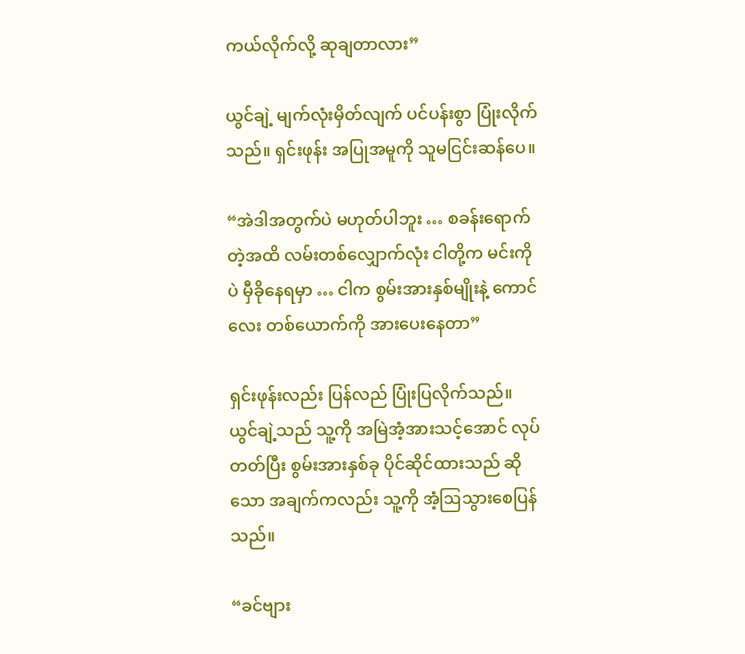ကယ်လိုက်လို့ ဆုချတာလား”

ယွင်ချဲ့ မျက်လုံးမှိတ်လျက် ပင်ပန်းစွာ ပြုံးလိုက်သည်။ ရှင်းဖုန်း အပြုအမူကို သူမငြင်းဆန်ပေ။

“အဲဒါအတွက်ပဲ မဟုတ်ပါဘူး … စခန်းရောက်တဲ့အထိ လမ်းတစ်လျှောက်လုံး ငါတို့က မင်းကိုပဲ မှီခိုနေရမှာ … ငါက စွမ်းအားနှစ်မျိုးနဲ့ ကောင်လေး တစ်ယောက်ကို အားပေးနေတာ”

ရှင်းဖုန်းလည်း ပြန်လည် ပြုံးပြလိုက်သည်။ ယွင်ချဲ့သည် သူ့ကို အမြဲအံ့အားသင့်အောင် လုပ်တတ်ပြီး စွမ်းအားနှစ်ခု ပိုင်ဆိုင်ထားသည် ဆိုသော အချက်ကလည်း သူ့ကို အံ့ဩသွားစေပြန်သည်။

“ခင်ဗျား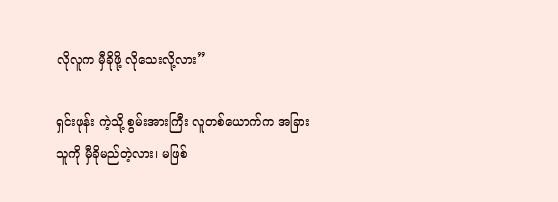လိုလူက မှီခိုဖို့ လိုသေးလို့လား”

ရှင်းဖုန်း ကဲ့သို့ စွမ်းအားကြီး လူတစ်ယောက်က အခြားသူကို မှီခိုမည်တဲ့လား၊ မဖြစ်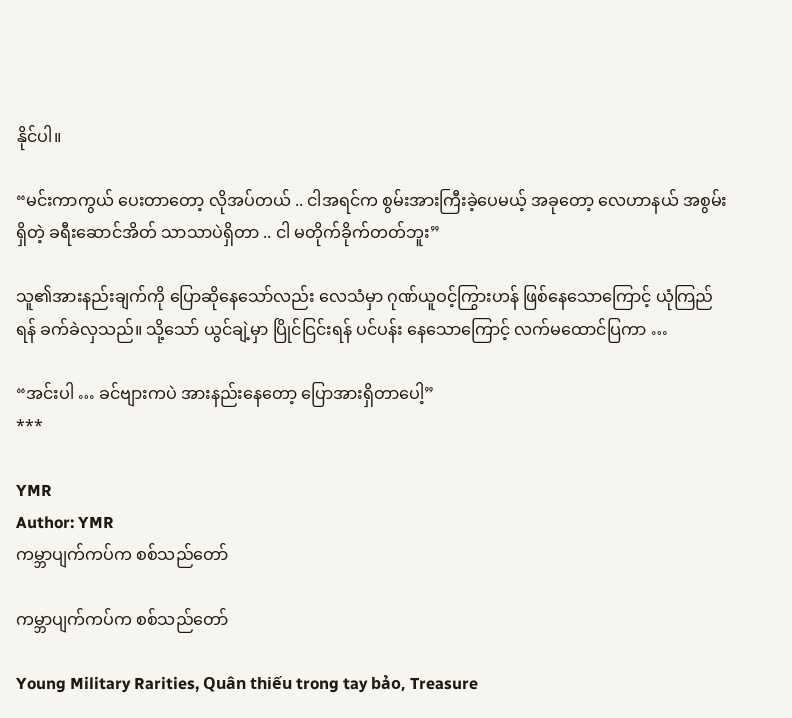နိုင်ပါ။

“မင်းကာကွယ် ပေးတာတော့ လိုအပ်တယ် .. ငါအရင်က စွမ်းအားကြီးခဲ့ပေမယ့် အခုတော့ လေဟာနယ် အစွမ်းရှိတဲ့ ခရီးဆောင်အိတ် သာသာပဲရှိတာ .. ငါ မတိုက်ခိုက်တတ်ဘူး”

သူ၏အားနည်းချက်ကို ပြောဆိုနေသော်လည်း လေသံမှာ ဂုဏ်ယူဝင့်ကြွားဟန် ဖြစ်နေသောကြောင့် ယုံကြည်ရန် ခက်ခဲလှသည်။ သို့သော် ယွင်ချဲ့မှာ ပြိုင်ငြင်းရန် ပင်ပန်း နေသောကြောင့် လက်မထောင်ပြကာ …

“အင်းပါ … ခင်ဗျားကပဲ အားနည်းနေတော့ ပြောအားရှိတာပေါ့”
***

YMR
Author: YMR
ကမ္ဘာပျက်ကပ်က စစ်သည်တော်

ကမ္ဘာပျက်ကပ်က စစ်သည်တော်

Young Military Rarities, Quân thiếu trong tay bảo, Treasure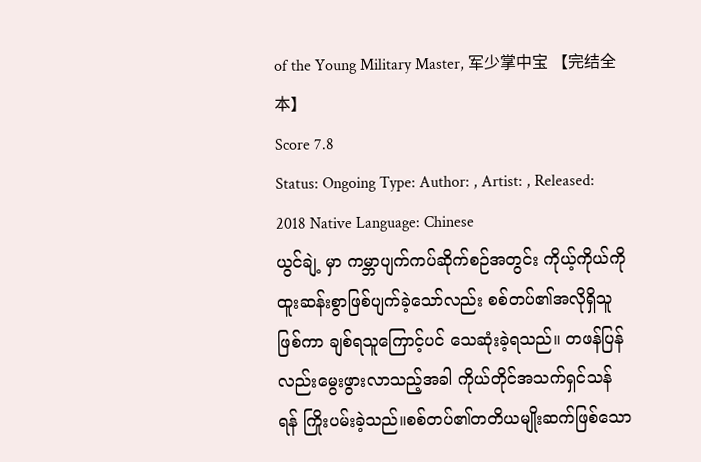of the Young Military Master, 军少掌中宝 【完结全本】
Score 7.8
Status: Ongoing Type: Author: , Artist: , Released: 2018 Native Language: Chinese
ယွင်ချဲ့ မှာ ကမ္ဘာပျက်ကပ်ဆိုက်စဉ်အတွင်း ကိုယ့်ကိုယ်ကို ထူးဆန်းစွာဖြစ်ပျက်ခဲ့သော်လည်း စစ်တပ်၏အလိုရှိသူဖြစ်ကာ ချစ်ရသူကြောင့်ပင် သေဆုံးခဲ့ရသည်။ တဖန်ပြန်လည်းမွေးဖွားလာသည့်အခါ ကိုယ်တိုင်အသက်ရှင်သန်ရန် ကြိုးပမ်းခဲ့သည်။စစ်တပ်၏တတိယမျိုးဆက်ဖြစ်သော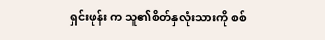ရှင်းဖုန်း က သူ၏စိတ်နှလုံးသားကို စစ်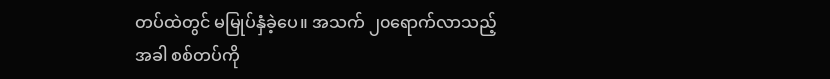တပ်ထဲတွင် မမြုပ်နှံခဲ့ပေ။ အသက် ၂၀ရောက်လာသည့်အခါ စစ်တပ်ကို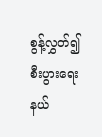စွန့်လွှတ်၍ စီးပွားရေးနယ်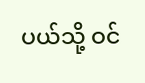ပယ်သို့ ဝင်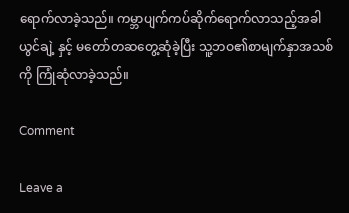ရောက်လာခဲ့သည်။ ကမ္ဘာပျက်ကပ်ဆိုက်ရောက်လာသည့်အခါ ယွင်ချဲ့ နှင့် မတော်တဆတွေ့ဆုံခဲ့ပြီး သူ့ဘဝ၏စာမျက်နှာအသစ်ကို ကြုံဆုံလာခဲ့သည်။

Comment

Leave a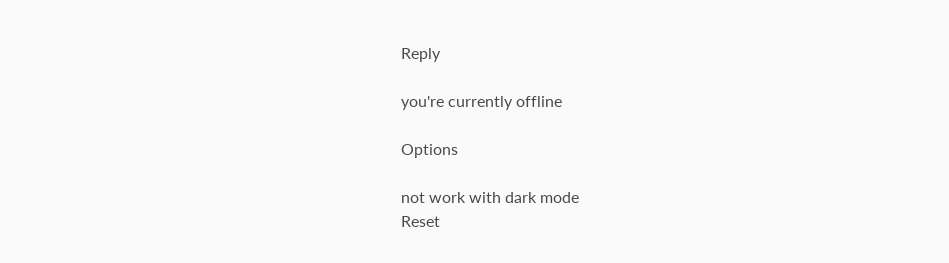Reply

you're currently offline

Options

not work with dark mode
Reset